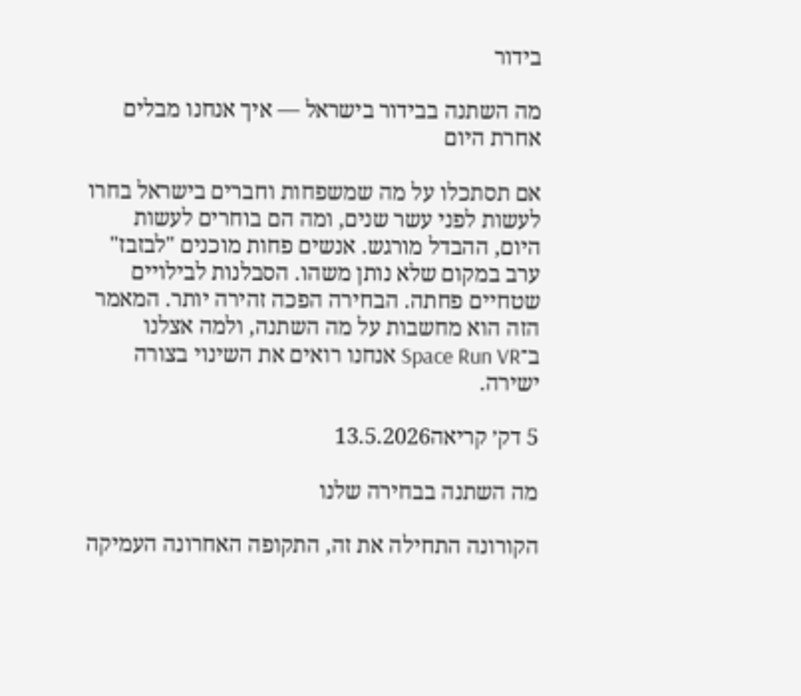בידור

מה השתנה בבידור בישראל — איך אנחנו מבלים אחרת היום

אם תסתכלו על מה שמשפחות וחברים בישראל בחרו לעשות לפני עשר שנים, ומה הם בוחרים לעשות היום, ההבדל מורגש. אנשים פחות מוכנים "לבזבז" ערב במקום שלא נותן משהו. הסבלנות לבילויים שטחיים פחתה. הבחירה הפכה זהירה יותר. המאמר הזה הוא מחשבות על מה השתנה, ולמה אצלנו ב־Space Run VR אנחנו רואים את השינוי בצורה ישירה.

5 דק׳ קריאה13.5.2026

מה השתנה בבחירה שלנו

הקורונה התחילה את זה, התקופה האחרונה העמיקה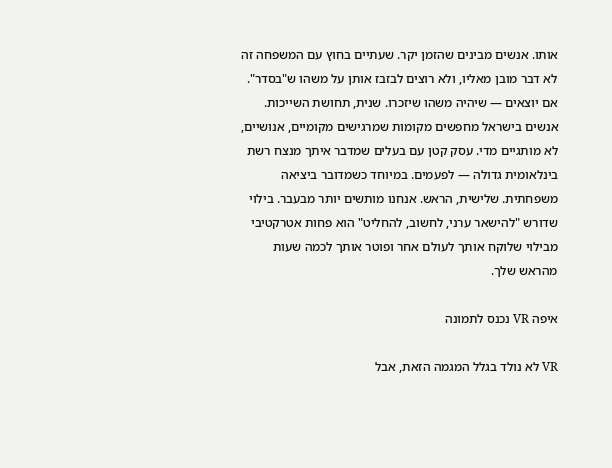אותו. אנשים מבינים שהזמן יקר. שעתיים בחוץ עם המשפחה זה לא דבר מובן מאליו, ולא רוצים לבזבז אותן על משהו ש"בסדר". אם יוצאים — שיהיה משהו שיזכרו. שנית, תחושת השייכות. אנשים בישראל מחפשים מקומות שמרגישים מקומיים, אנושיים, לא מותגיים מדי. עסק קטן עם בעלים שמדבר איתך מנצח רשת בינלאומית גדולה — לפעמים. במיוחד כשמדובר ביציאה משפחתית. שלישית, הראש. אנחנו מותשים יותר מבעבר. בילוי שדורש "להישאר ערני, לחשוב, להחליט" הוא פחות אטרקטיבי מבילוי שלוקח אותך לעולם אחר ופוטר אותך לכמה שעות מהראש שלך.

איפה VR נכנס לתמונה

VR לא נולד בגלל המגמה הזאת, אבל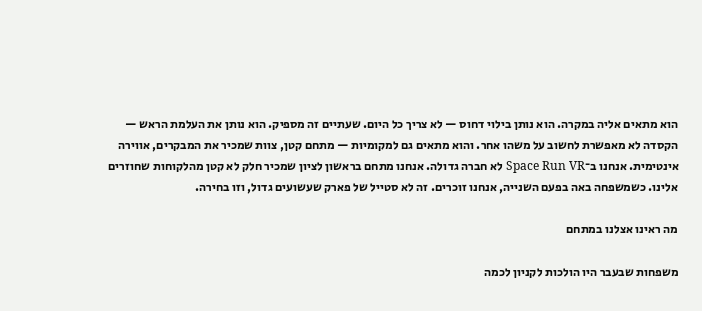הוא מתאים אליה במקרה. הוא נותן בילוי דחוס — לא צריך כל היום. שעתיים זה מספיק. הוא נותן את העלמת הראש — הקסדה לא מאפשרת לחשוב על משהו אחר. והוא מתאים גם למקומיות — מתחם קטן, צוות שמכיר את המבקרים, אווירה אינטימית. אנחנו ב־Space Run VR לא חברה גדולה. אנחנו מתחם בראשון לציון שמכיר חלק לא קטן מהלקוחות שחוזרים אלינו. כשמשפחה באה בפעם השנייה, אנחנו זוכרים. זה לא סטייל של פארק שעשועים גדול, וזו בחירה.

מה ראינו אצלנו במתחם

משפחות שבעבר היו הולכות לקניון לכמה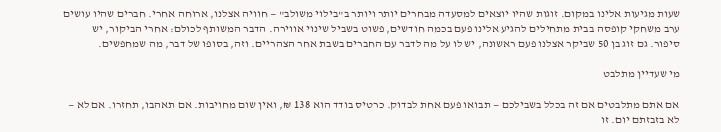שעות מגיעות אלינו במקום. זוגות שהיו יוצאים למסעדה מבחרים יותר ויותר ב"בילוי משולב" — חוויה אצלנו, ארוחה אחרי. חברים שהיו עושים ערב משחקי קופסה בבית מתחילים להגיע אלינו פעם בכמה חודשים, פשוט בשביל שינוי אווירה. הדבר המשותף לכולם: אחרי הביקור, יש סיפור. גם זוג בן 50 שביקר אצלנו פעם ראשונה, יש לו על מה לדבר עם החברים בשבת אחר הצהריים. וזה, בסופו של דבר, מה שמחפשים.

מי שעדיין מתלבט

אם אתם מתלבטים אם זה בכלל בשבילכם — תבואו פעם אחת לבדוק. כרטיס בודד הוא 138 ₪, ואין שום מחויבות. אם תאהבו, תחזרו. אם לא — לא בזבזתם יום. זו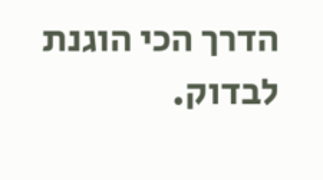הדרך הכי הוגנת לבדוק.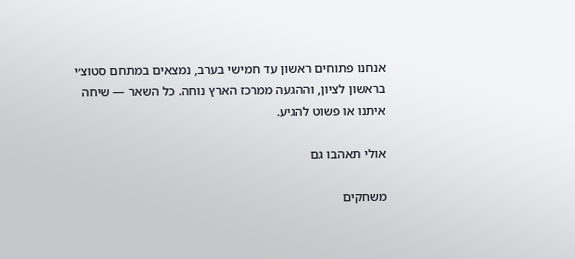אנחנו פתוחים ראשון עד חמישי בערב, נמצאים במתחם סטוצ׳י בראשון לציון, וההגעה ממרכז הארץ נוחה. כל השאר — שיחה איתנו או פשוט להגיע.

אולי תאהבו גם

משחקים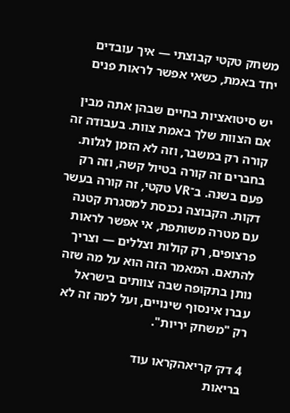משחק טקטי קבוצתי — איך עובדים יחד באמת, כשאי אפשר לראות פנים

יש סיטואציות בחיים שבהן אתה מבין אם הצוות שלך באמת צוות. בעבודה זה קורה רק במשבר, וזה לא הזמן לגלות. בחברים זה קורה בטיול קשה, וזה רק פעם בשנה. ב־VR טקטי, זה קורה בעשר דקות. הקבוצה נכנסת למסגרת קטנה עם מטרה משותפת, אי אפשר לראות פרצופים, רק קולות וצללים — וצריך להתאם. המאמר הזה הוא על מה שזה נותן בתקופה שבה צוותים בישראל עברו אינסוף שינויים, ועל למה זה לא רק "משחק יריות".

4 דק׳ קריאהקראו עוד
בריאות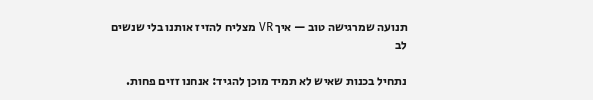תנועה שמרגישה טוב — איך VR מצליח להזיז אותנו בלי שנשים לב

נתחיל בכנות שאיש לא תמיד מוכן להגיד: אנחנו זזים פחות.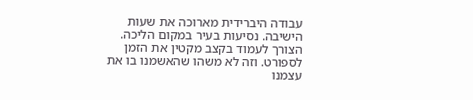עבודה היברידית מארוכה את שעות הישיבה. נסיעות בעיר במקום הליכה. הצורך לעמוד בקצב מקטין את הזמן לספורט. וזה לא משהו שהאשמנו בו את עצמנו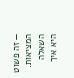— זה פשוט המציאות. השאלה היא איך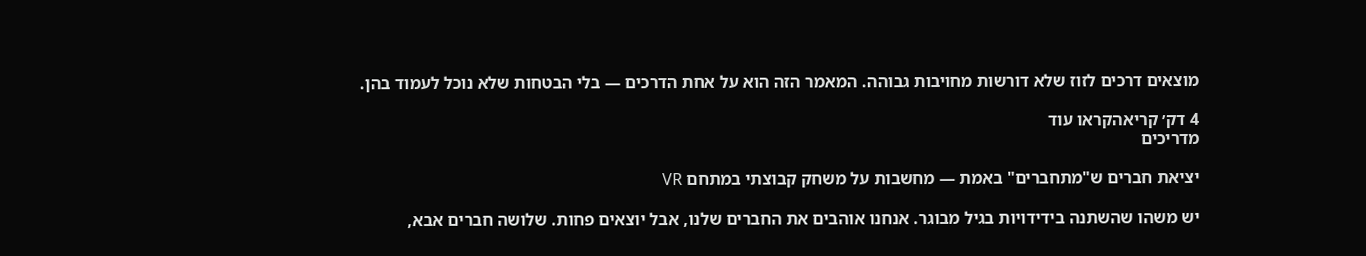מוצאים דרכים לזוז שלא דורשות מחויבות גבוהה. המאמר הזה הוא על אחת הדרכים — בלי הבטחות שלא נוכל לעמוד בהן.

4 דק׳ קריאהקראו עוד
מדריכים

יציאת חברים ש"מתחברים" באמת — מחשבות על משחק קבוצתי במתחם VR

יש משהו שהשתנה בידידויות בגיל מבוגר. אנחנו אוהבים את החברים שלנו, אבל יוצאים פחות. שלושה חברים אבא,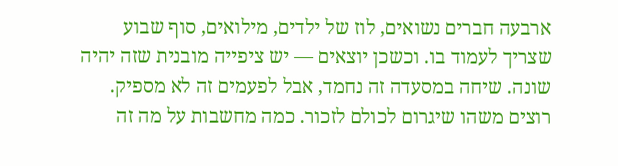ארבעה חברים נשואים, לוז של ילדים, מילואים, סוף שבוע שצריך לעמוד בו. וכשכן יוצאים — יש ציפייה מובנית שזה יהיה שונה. שיחה במסעדה זה נחמד, אבל לפעמים זה לא מספיק. רוצים משהו שיגרום לכולם לזכור. כמה מחשבות על מה זה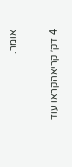אומר.

4 דק׳ קריאהקראו עוד